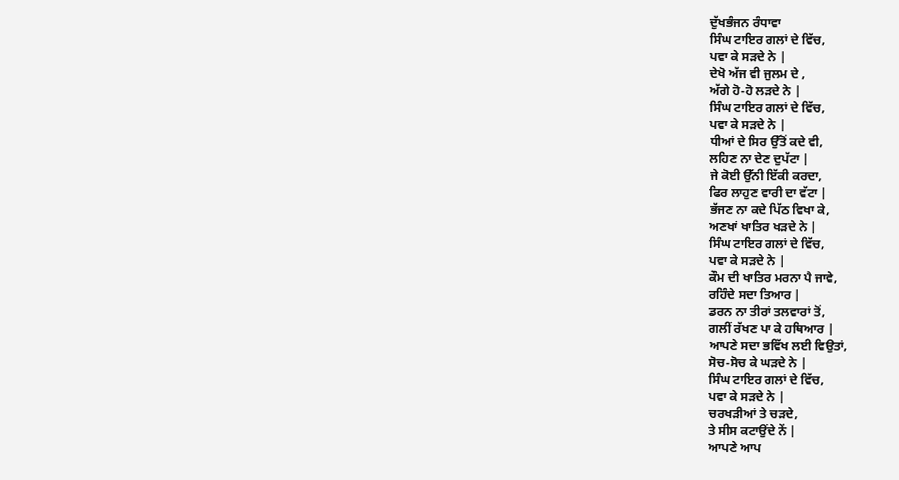ਦੁੱਖਭੰਜਨ ਰੰਧਾਵਾ
ਸਿੰਘ ਟਾਇਰ ਗਲਾਂ ਦੇ ਵਿੱਚ,
ਪਵਾ ਕੇ ਸੜਦੇ ਨੇ |
ਦੇਖੋ ਅੱਜ ਵੀ ਜੁਲਮ ਦੇ ,
ਅੱਗੇ ਹੋ-ਹੋ ਲੜਦੇ ਨੇ |
ਸਿੰਘ ਟਾਇਰ ਗਲਾਂ ਦੇ ਵਿੱਚ,
ਪਵਾ ਕੇ ਸੜਦੇ ਨੇ |
ਧੀਆਂ ਦੇ ਸਿਰ ਉੱਤੋਂ ਕਦੇ ਵੀ,
ਲਹਿਣ ਨਾ ਦੇਣ ਦੁਪੱਟਾ |
ਜੇ ਕੋਈ ਉੱਨੀ ਇੱਕੀ ਕਰਦਾ,
ਫਿਰ ਲਾਹੁਣ ਵਾਰੀ ਦਾ ਵੱਟਾ |
ਭੱਜਣ ਨਾ ਕਦੇ ਪਿੱਠ ਵਿਖਾ ਕੇ,
ਅਣਖਾਂ ਖਾਤਿਰ ਖੜਦੇ ਨੇ |
ਸਿੰਘ ਟਾਇਰ ਗਲਾਂ ਦੇ ਵਿੱਚ,
ਪਵਾ ਕੇ ਸੜਦੇ ਨੇ |
ਕੌਮ ਦੀ ਖਾਤਿਰ ਮਰਨਾ ਪੈ ਜਾਵੇ,
ਰਹਿੰਦੇ ਸਦਾ ਤਿਆਰ |
ਡਰਨ ਨਾ ਤੀਰਾਂ ਤਲਵਾਰਾਂ ਤੋਂ,
ਗਲੀਂ ਰੱਖਣ ਪਾ ਕੇ ਹਥਿਆਰ |
ਆਪਣੇ ਸਦਾ ਭਵਿੱਖ ਲਈ ਵਿਉਤਾਂ,
ਸੋਚ-ਸੋਚ ਕੇ ਘੜਦੇ ਨੇ |
ਸਿੰਘ ਟਾਇਰ ਗਲਾਂ ਦੇ ਵਿੱਚ,
ਪਵਾ ਕੇ ਸੜਦੇ ਨੇ |
ਚਰਖੜੀਆਂ ਤੇ ਚੜਦੇ,
ਤੇ ਸੀਸ ਕਟਾਉਂਦੇ ਨੇਂ |
ਆਪਣੇ ਆਪ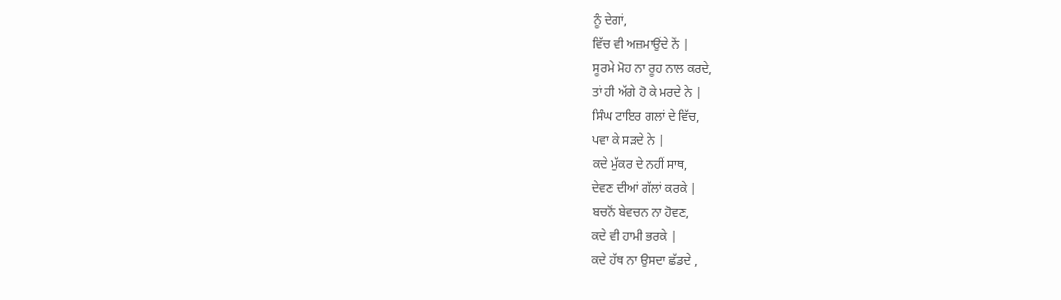ਨੂੰ ਦੇਗਾਂ,
ਵਿੱਚ ਵੀ ਅਜ਼ਮਾਉਂਦੇ ਨੇਂ |
ਸੂਰਮੇ ਮੋਹ ਨਾ ਰੂਹ ਨਾਲ ਕਰਦੇ,
ਤਾਂ ਹੀ ਅੱਗੇ ਹੋ ਕੇ ਮਰਦੇ ਨੇ |
ਸਿੰਘ ਟਾਇਰ ਗਲਾਂ ਦੇ ਵਿੱਚ,
ਪਵਾ ਕੇ ਸੜਦੇ ਨੇ |
ਕਦੇ ਮੁੱਕਰ ਦੇ ਨਹੀਂ ਸਾਥ,
ਦੇਵਣ ਦੀਆਂ ਗੱਲਾਂ ਕਰਕੇ |
ਬਚਨੋਂ ਬੇਵਚਨ ਨਾ ਹੋਵਣ,
ਕਦੇ ਵੀ ਹਾਮੀ ਭਰਕੇ |
ਕਦੇ ਹੱਥ ਨਾ ਉਸਦਾ ਛੱਡਦੇ ,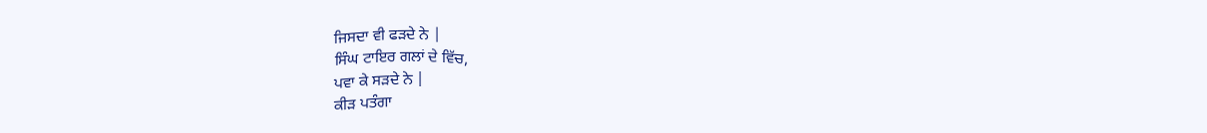ਜਿਸਦਾ ਵੀ ਫੜਦੇ ਨੇ |
ਸਿੰਘ ਟਾਇਰ ਗਲਾਂ ਦੇ ਵਿੱਚ,
ਪਵਾ ਕੇ ਸੜਦੇ ਨੇ |
ਕੀੜ ਪਤੰਗਾ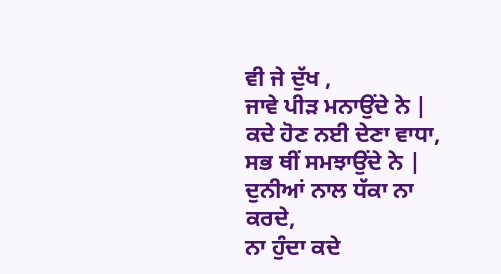ਵੀ ਜੇ ਦੁੱਖ ,
ਜਾਵੇ ਪੀੜ ਮਨਾਉਂਦੇ ਨੇ |
ਕਦੇ ਹੋਣ ਨਈ ਦੇਣਾ ਵਾਧਾ,
ਸਭ ਥੀਂ ਸਮਝਾਉਂਦੇ ਨੇ |
ਦੁਨੀਆਂ ਨਾਲ ਧੱਕਾ ਨਾ ਕਰਦੇ,
ਨਾ ਹੁੰਦਾ ਕਦੇ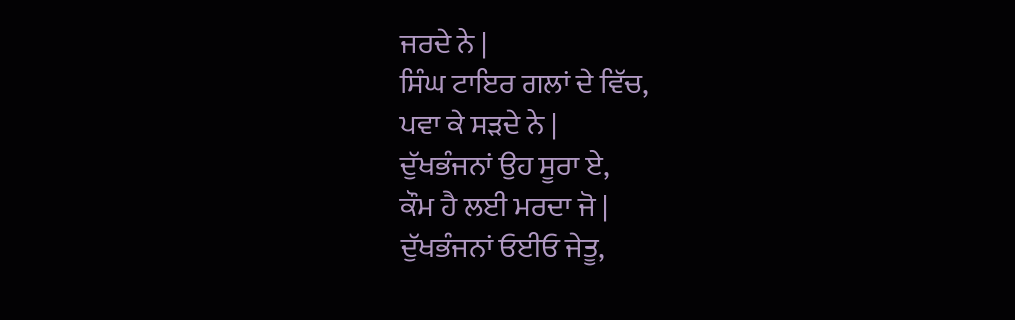ਜਰਦੇ ਨੇ |
ਸਿੰਘ ਟਾਇਰ ਗਲਾਂ ਦੇ ਵਿੱਚ,
ਪਵਾ ਕੇ ਸੜਦੇ ਨੇ |
ਦੁੱਖਭੰਜਨਾਂ ਉਹ ਸੂਰਾ ਏ,
ਕੌਮ ਹੈ ਲਈ ਮਰਦਾ ਜੋ |
ਦੁੱਖਭੰਜਨਾਂ ਓਈਓ ਜੇਤੂ,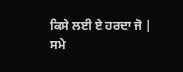ਕਿਸੇ ਲਈ ਏ ਹਰਦਾ ਜੋ |
ਸਮੇ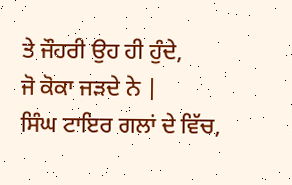ਤੇ ਜੌਹਰੀ ਉਹ ਹੀ ਹੁੰਦੇ,
ਜੋ ਕੋਕਾ ਜੜਦੇ ਨੇ |
ਸਿੰਘ ਟਾਇਰ ਗਲਾਂ ਦੇ ਵਿੱਚ,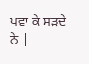ਪਵਾ ਕੇ ਸੜਦੇ ਨੇ |